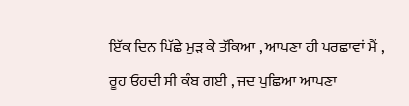ਇੱਕ ਦਿਨ ਪਿੱਛੇ ਮੁੜ ਕੇ ਤੱਕਿਆ , ਆਪਣਾ ਹੀ ਪਰਛਾਵਾਂ ਮੈਂ ,
ਰੂਹ ਓਹਦੀ ਸੀ ਕੰਬ ਗਈ , ਜਦ ਪੁਛਿਆ ਆਪਣਾ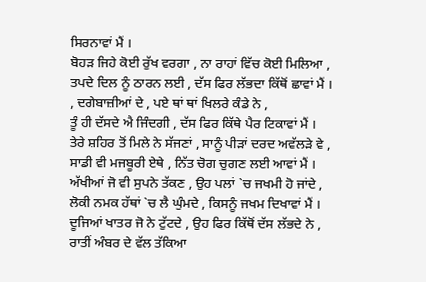ਸਿਰਨਾਵਾਂ ਮੈਂ ।
ਬੋਹੜ ਜਿਹੇ ਕੋਈ ਰੁੱਖ ਵਰਗਾ , ਨਾ ਰਾਹਾਂ ਵਿੱਚ ਕੋਈ ਮਿਲਿਆ ,
ਤਪਦੇ ਦਿਲ ਨੂੰ ਠਾਰਨ ਲਈ , ਦੱਸ ਫਿਰ ਲੱਭਦਾ ਕਿੱਥੋਂ ਛਾਵਾਂ ਮੈਂ ।
, ਦਗੇਬਾਜ਼ੀਆਂ ਦੇ , ਪਏ ਥਾਂ ਥਾਂ ਖਿਲਰੇ ਕੰਡੇ ਨੇ ,
ਤੂੰ ਹੀ ਦੱਸਦੇ ਐ ਜਿੰਦਗੀ , ਦੱਸ ਫਿਰ ਕਿੱਥੇ ਪੈਰ ਟਿਕਾਵਾਂ ਮੈਂ ।
ਤੇਰੇ ਸ਼ਹਿਰ ਤੋਂ ਮਿਲੇ ਨੇ ਸੱਜਣਾਂ , ਸਾਨੂੰ ਪੀੜਾਂ ਦਰਦ ਅਵੱਲੜੇ ਵੇ ,
ਸਾਡੀ ਵੀ ਮਜਬੂਰੀ ਏਥੇ , ਨਿੱਤ ਚੋਗ ਚੁਗਣ ਲਈ ਆਵਾਂ ਮੈਂ ।
ਅੱਖੀਆਂ ਜੋ ਵੀ ਸੁਪਨੇ ਤੱਕਣ , ਉਹ ਪਲਾਂ `ਚ ਜਖਮੀ ਹੋ ਜਾਂਦੇ ,
ਲੋਕੀ ਨਮਕ ਹੱਥਾਂ `ਚ ਲੈ ਘੁੰਮਦੇ , ਕਿਸਨੂੰ ਜਖਮ ਦਿਖਾਵਾਂ ਮੈਂ ।
ਦੂਜਿਆਂ ਖਾਤਰ ਜੋ ਨੇ ਟੁੱਟਦੇ , ਉਹ ਫਿਰ ਕਿੱਥੋਂ ਦੱਸ ਲੱਭਦੇ ਨੇ ,
ਰਾਤੀਂ ਅੰਬਰ ਦੇ ਵੱਲ ਤੱਕਿਆ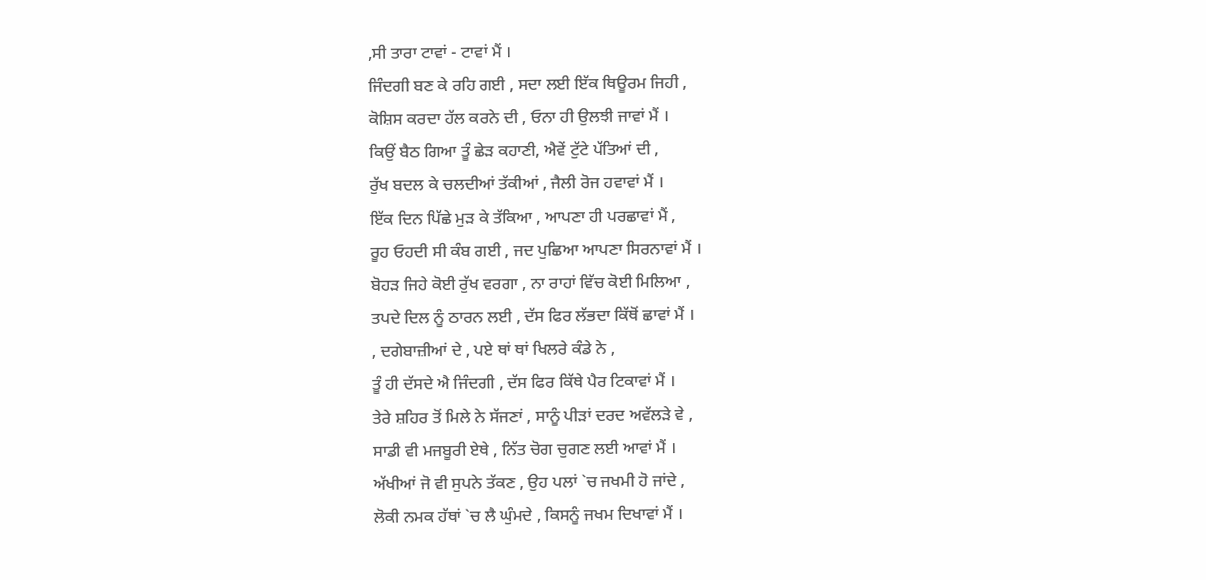,ਸੀ ਤਾਰਾ ਟਾਵਾਂ - ਟਾਵਾਂ ਮੈਂ ।
ਜਿੰਦਗੀ ਬਣ ਕੇ ਰਹਿ ਗਈ , ਸਦਾ ਲਈ ਇੱਕ ਥਿਊਰਮ ਜਿਹੀ ,
ਕੋਸ਼ਿਸ ਕਰਦਾ ਹੱਲ ਕਰਨੇ ਦੀ , ਓਨਾ ਹੀ ਉਲਝੀ ਜਾਵਾਂ ਮੈਂ ।
ਕਿਉਂ ਬੈਠ ਗਿਆ ਤੂੰ ਛੇੜ ਕਹਾਣੀ, ਐਵੇਂ ਟੁੱਟੇ ਪੱਤਿਆਂ ਦੀ ,
ਰੁੱਖ ਬਦਲ ਕੇ ਚਲਦੀਆਂ ਤੱਕੀਆਂ , ਜੈਲੀ ਰੋਜ ਹਵਾਵਾਂ ਮੈਂ ।
ਇੱਕ ਦਿਨ ਪਿੱਛੇ ਮੁੜ ਕੇ ਤੱਕਿਆ , ਆਪਣਾ ਹੀ ਪਰਛਾਵਾਂ ਮੈਂ ,
ਰੂਹ ਓਹਦੀ ਸੀ ਕੰਬ ਗਈ , ਜਦ ਪੁਛਿਆ ਆਪਣਾ ਸਿਰਨਾਵਾਂ ਮੈਂ ।
ਬੋਹੜ ਜਿਹੇ ਕੋਈ ਰੁੱਖ ਵਰਗਾ , ਨਾ ਰਾਹਾਂ ਵਿੱਚ ਕੋਈ ਮਿਲਿਆ ,
ਤਪਦੇ ਦਿਲ ਨੂੰ ਠਾਰਨ ਲਈ , ਦੱਸ ਫਿਰ ਲੱਭਦਾ ਕਿੱਥੋਂ ਛਾਵਾਂ ਮੈਂ ।
, ਦਗੇਬਾਜ਼ੀਆਂ ਦੇ , ਪਏ ਥਾਂ ਥਾਂ ਖਿਲਰੇ ਕੰਡੇ ਨੇ ,
ਤੂੰ ਹੀ ਦੱਸਦੇ ਐ ਜਿੰਦਗੀ , ਦੱਸ ਫਿਰ ਕਿੱਥੇ ਪੈਰ ਟਿਕਾਵਾਂ ਮੈਂ ।
ਤੇਰੇ ਸ਼ਹਿਰ ਤੋਂ ਮਿਲੇ ਨੇ ਸੱਜਣਾਂ , ਸਾਨੂੰ ਪੀੜਾਂ ਦਰਦ ਅਵੱਲੜੇ ਵੇ ,
ਸਾਡੀ ਵੀ ਮਜਬੂਰੀ ਏਥੇ , ਨਿੱਤ ਚੋਗ ਚੁਗਣ ਲਈ ਆਵਾਂ ਮੈਂ ।
ਅੱਖੀਆਂ ਜੋ ਵੀ ਸੁਪਨੇ ਤੱਕਣ , ਉਹ ਪਲਾਂ `ਚ ਜਖਮੀ ਹੋ ਜਾਂਦੇ ,
ਲੋਕੀ ਨਮਕ ਹੱਥਾਂ `ਚ ਲੈ ਘੁੰਮਦੇ , ਕਿਸਨੂੰ ਜਖਮ ਦਿਖਾਵਾਂ ਮੈਂ ।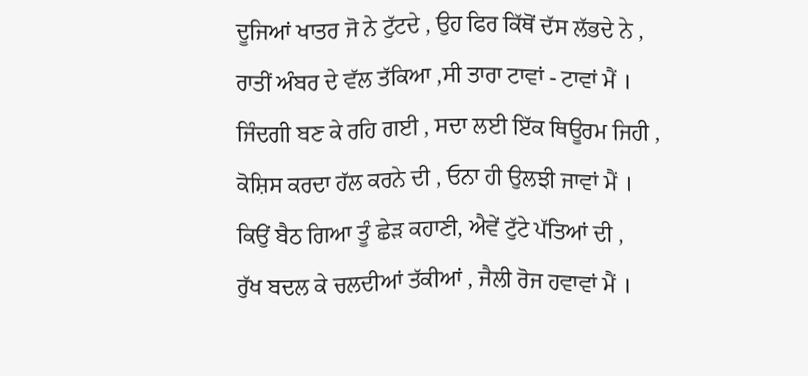ਦੂਜਿਆਂ ਖਾਤਰ ਜੋ ਨੇ ਟੁੱਟਦੇ , ਉਹ ਫਿਰ ਕਿੱਥੋਂ ਦੱਸ ਲੱਭਦੇ ਨੇ ,
ਰਾਤੀਂ ਅੰਬਰ ਦੇ ਵੱਲ ਤੱਕਿਆ ,ਸੀ ਤਾਰਾ ਟਾਵਾਂ - ਟਾਵਾਂ ਮੈਂ ।
ਜਿੰਦਗੀ ਬਣ ਕੇ ਰਹਿ ਗਈ , ਸਦਾ ਲਈ ਇੱਕ ਥਿਊਰਮ ਜਿਹੀ ,
ਕੋਸ਼ਿਸ ਕਰਦਾ ਹੱਲ ਕਰਨੇ ਦੀ , ਓਨਾ ਹੀ ਉਲਝੀ ਜਾਵਾਂ ਮੈਂ ।
ਕਿਉਂ ਬੈਠ ਗਿਆ ਤੂੰ ਛੇੜ ਕਹਾਣੀ, ਐਵੇਂ ਟੁੱਟੇ ਪੱਤਿਆਂ ਦੀ ,
ਰੁੱਖ ਬਦਲ ਕੇ ਚਲਦੀਆਂ ਤੱਕੀਆਂ , ਜੈਲੀ ਰੋਜ ਹਵਾਵਾਂ ਮੈਂ ।